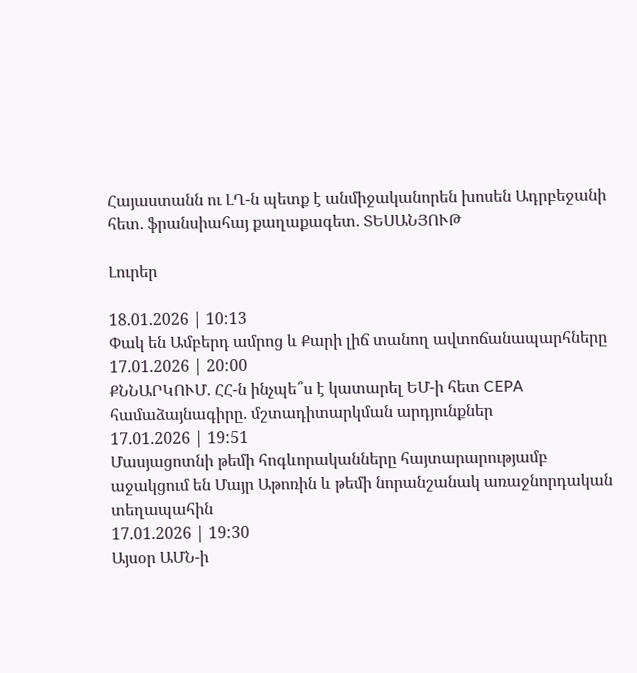Հայաստանն ու ԼՂ-ն պետք է անմիջականորեն խոսեն Ադրբեջանի հետ․ ֆրանսիահայ քաղաքագետ․ ՏԵՍԱՆՅՈՒԹ

Լուրեր

18.01.2026 | 10:13
Փակ են Ամբերդ ամրոց և Քարի լիճ տանող ավտոճանապարհները
17.01.2026 | 20:00
ՔՆՆԱՐԿՈՒՄ․ ՀՀ-ն ինչպե՞ս է կատարել ԵՄ-ի հետ CEPA համաձայնագիրը․ մշտադիտարկման արդյունքներ
17.01.2026 | 19:51
Մասյացոտնի թեմի հոգևորականները հայտարարությամբ աջակցում են Մայր Աթոռին և թեմի նորանշանակ առաջնորդական տեղապահին
17.01.2026 | 19:30
Այսօր ԱՄՆ-ի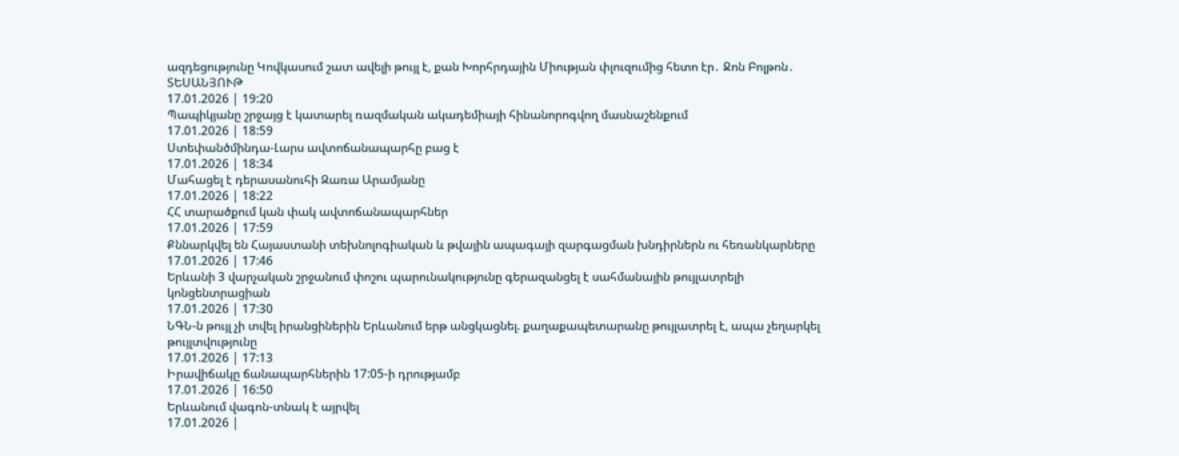ազդեցությունը Կովկասում շատ ավելի թույլ է, քան Խորհրդային Միության փլուզումից հետո էր․ Ջոն Բոլթոն․ ՏԵՍԱՆՅՈՒԹ
17.01.2026 | 19:20
Պապիկյանը շրջայց է կատարել ռազմական ակադեմիայի հինանորոգվող մասնաշենքում
17.01.2026 | 18:59
Ստեփանծմինդա-Լարս ավտոճանապարհը բաց է
17.01.2026 | 18:34
Մահացել է դերասանուհի Զառա Արամյանը
17.01.2026 | 18:22
ՀՀ տարածքում կան փակ ավտոճանապարհներ
17.01.2026 | 17:59
Քննարկվել են Հայաստանի տեխնոլոգիական և թվային ապագայի զարգացման խնդիրներն ու հեռանկարները
17.01.2026 | 17:46
Երևանի 3 վարչական շրջանում փոշու պարունակությունը գերազանցել է սահմանային թույլատրելի կոնցենտրացիան
17.01.2026 | 17:30
ՆԳՆ-ն թույլ չի տվել իրանցիներին Երևանում երթ անցկացնել. քաղաքապետարանը թույլատրել է, ապա չեղարկել թույլտվությունը
17.01.2026 | 17:13
Իրավիճակը ճանապարհներին 17:05-ի դրությամբ
17.01.2026 | 16:50
Երևանում վագոն-տնակ է այրվել
17.01.2026 |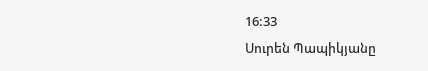16:33
Սուրեն Պապիկյանը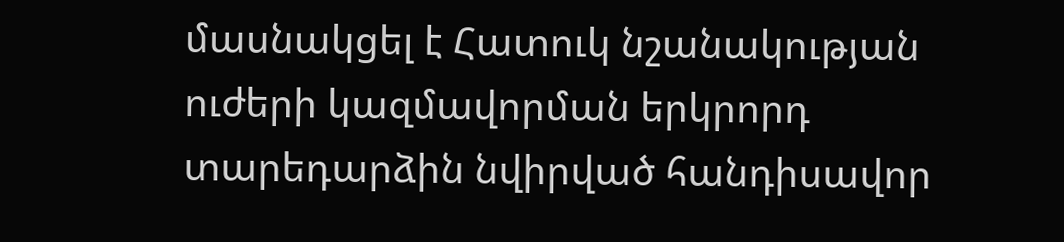մասնակցել է Հատուկ նշանակության ուժերի կազմավորման երկրորդ տարեդարձին նվիրված հանդիսավոր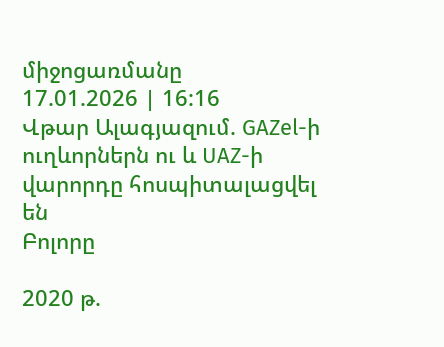միջոցառմանը
17.01.2026 | 16:16
Վթար Ալագյազում. GAZel-ի ուղևորներն ու և UAZ-ի վարորդը հոսպիտալացվել են
Բոլորը

2020 թ.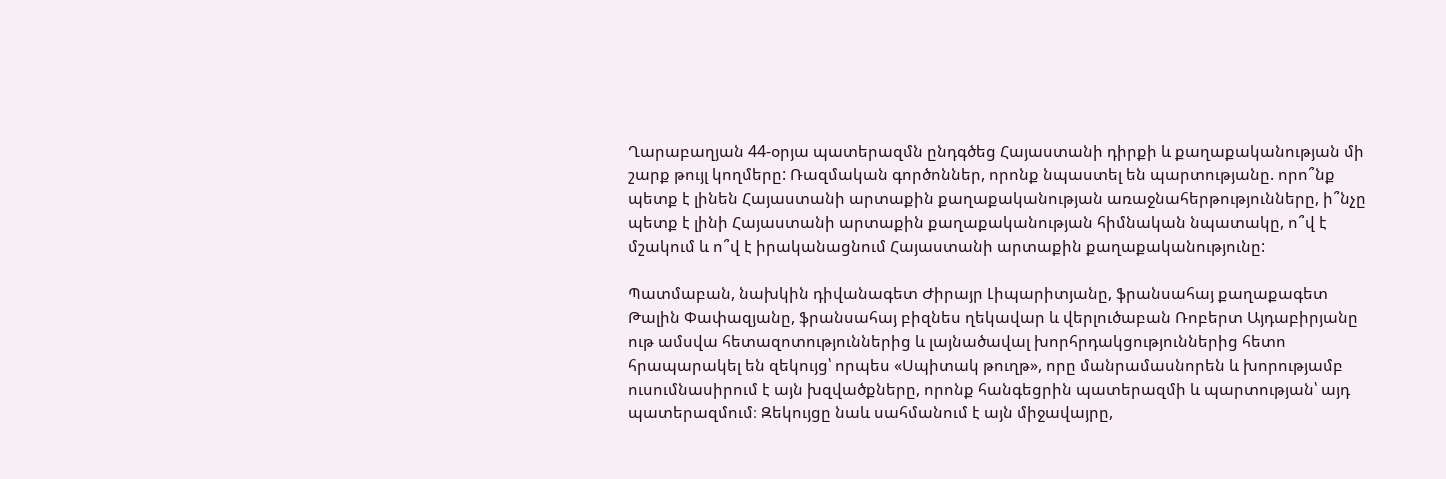Ղարաբաղյան 44-օրյա պատերազմն ընդգծեց Հայաստանի դիրքի և քաղաքականության մի շարք թույլ կողմերը: Ռազմական գործոններ, որոնք նպաստել են պարտությանը. որո՞նք պետք է լինեն Հայաստանի արտաքին քաղաքականության առաջնահերթությունները, ի՞նչը պետք է լինի Հայաստանի արտաքին քաղաքականության հիմնական նպատակը, ո՞վ է մշակում և ո՞վ է իրականացնում Հայաստանի արտաքին քաղաքականությունը:

Պատմաբան, նախկին դիվանագետ Ժիրայր Լիպարիտյանը, ֆրանսահայ քաղաքագետ Թալին Փափազյանը, ֆրանսահայ բիզնես ղեկավար և վերլուծաբան Ռոբերտ Այդաբիրյանը ութ ամսվա հետազոտություններից և լայնածավալ խորհրդակցություններից հետո հրապարակել են զեկույց՝ որպես «Սպիտակ թուղթ», որը մանրամասնորեն և խորությամբ ուսումնասիրում է այն խզվածքները, որոնք հանգեցրին պատերազմի և պարտության՝ այդ պատերազմում։ Զեկույցը նաև սահմանում է այն միջավայրը,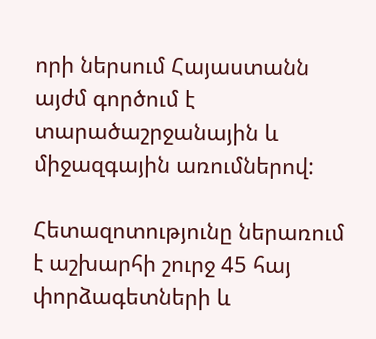որի ներսում Հայաստանն այժմ գործում է տարածաշրջանային և միջազգային առումներով:

Հետազոտությունը ներառում է աշխարհի շուրջ 45 հայ փորձագետների և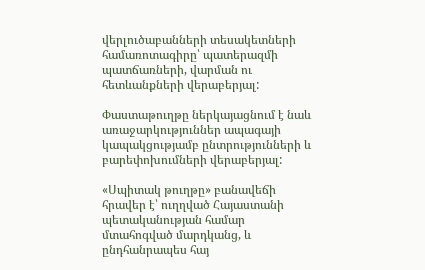վերլուծաբանների տեսակետների համառոտագիրը՝ պատերազմի պատճառների, վարման ու հետևանքների վերաբերյալ:

Փաստաթուղթը ներկայացնում է նաև առաջարկություններ ապագայի կապակցությամբ ընտրությունների և բարեփոխումների վերաբերյալ:

«Սպիտակ թուղթը» բանավեճի հրավեր է՝ ուղղված Հայաստանի պետականության համար մտահոգված մարդկանց, և ընդհանրապես հայ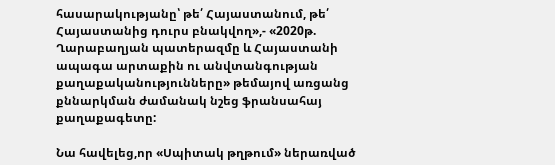հասարակությանը՝ թե՛ Հայաստանում, թե՛ Հայաստանից դուրս բնակվող»,- «2020թ. Ղարաբաղյան պատերազմը և Հայաստանի ապագա արտաքին ու անվտանգության քաղաքականությունները» թեմայով առցանց քննարկման ժամանակ նշեց ֆրանսահայ քաղաքագետը:

Նա հավելեց,որ «Սպիտակ թղթում» ներառված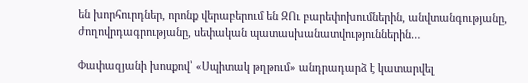են խորհուրդներ, որոնք վերաբերում են ԶՈւ բարեփոխումներին, անվտանգությանը, ժողովրդագրությանը, սեփական պատասխանատվություններին…

Փափազյանի խոսքով՝ «Սպիտակ թղթում» անդրադարձ է կատարվել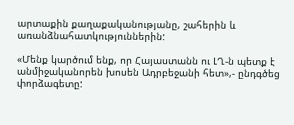արտաքին քաղաքականությանը, շահերին և առանձնահատկություններին:

«Մենք կարծում ենք, որ Հայաստանն ու ԼՂ-ն պետք է անմիջականորեն խոսեն Ադրբեջանի հետ»,- ընդգծեց փորձագետը: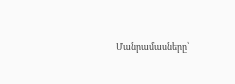Մանրամասները՝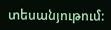տեսանյութում: